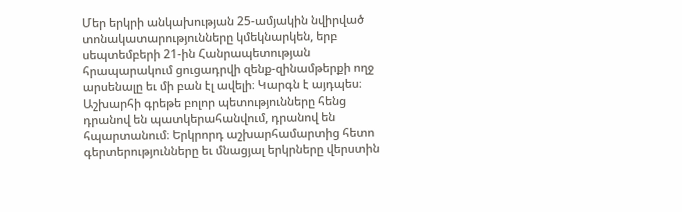Մեր երկրի անկախության 25-ամյակին նվիրված տոնակատարությունները կմեկնարկեն, երբ սեպտեմբերի 21-ին Հանրապետության հրապարակում ցուցադրվի զենք-զինամթերքի ողջ արսենալը եւ մի բան էլ ավելի։ Կարգն է այդպես։ Աշխարհի գրեթե բոլոր պետությունները հենց դրանով են պատկերահանվում, դրանով են հպարտանում։ Երկրորդ աշխարհամարտից հետո գերտերությունները եւ մնացյալ երկրները վերստին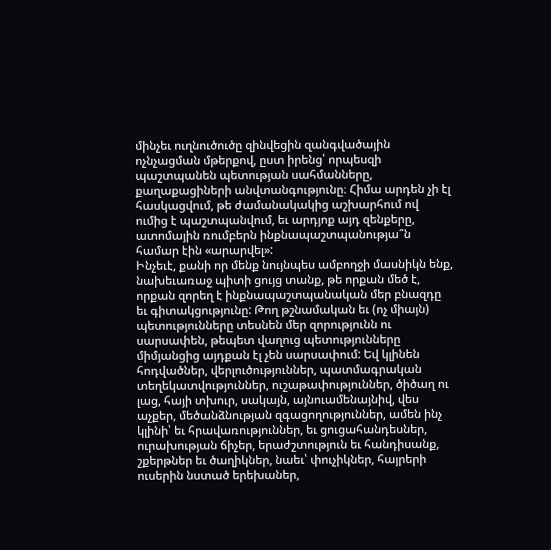մինչեւ ուղնուծուծը զինվեցին զանգվածային ոչնչացման մթերքով, ըստ իրենց՝ որպեսզի պաշտպանեն պետության սահմանները, քաղաքացիների անվտանգությունը։ Հիմա արդեն չի էլ հասկացվում, թե ժամանակակից աշխարհում ով ումից է պաշտպանվում, եւ արդյոք այդ զենքերը, ատոմային ռումբերն ինքնապաշտպանությա՞ն համար էին «արարվել»:
Ինչեւէ, քանի որ մենք նույնպես ամբողջի մասնիկն ենք, նախեւառաջ պիտի ցույց տանք, թե որքան մեծ է, որքան զորեղ է ինքնապաշտպանական մեր բնազդը եւ գիտակցությունը: Թող թշնամական եւ (ոչ միայն) պետությունները տեսնեն մեր զորությունն ու սարսափեն, թեպետ վաղուց պետությունները միմյանցից այդքան էլ չեն սարսափում: Եվ կլինեն հոդվածներ, վերլուծություններ, պատմագրական տեղեկատվություններ, ուշաթափություններ, ծիծաղ ու լաց, հայի տխուր, սակայն, այնուամենայնիվ, վես աչքեր, մեծանձնության զգացողություններ, ամեն ինչ կլինի՝ եւ հրավառություններ, եւ ցուցահանդեսներ, ուրախության ճիչեր, երաժշտություն եւ հանդիսանք, շքերթներ եւ ծաղիկներ, նաեւ՝ փուչիկներ, հայրերի ուսերին նստած երեխաներ,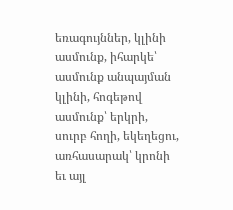եռագույններ, կլինի ասմունք, իհարկե՝ ասմունք անպայման կլինի, հոգեթով ասմունք՝ երկրի, սուրբ հողի, եկեղեցու, առհասարակ՝ կրոնի եւ այլ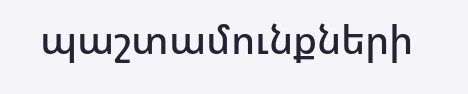պաշտամունքների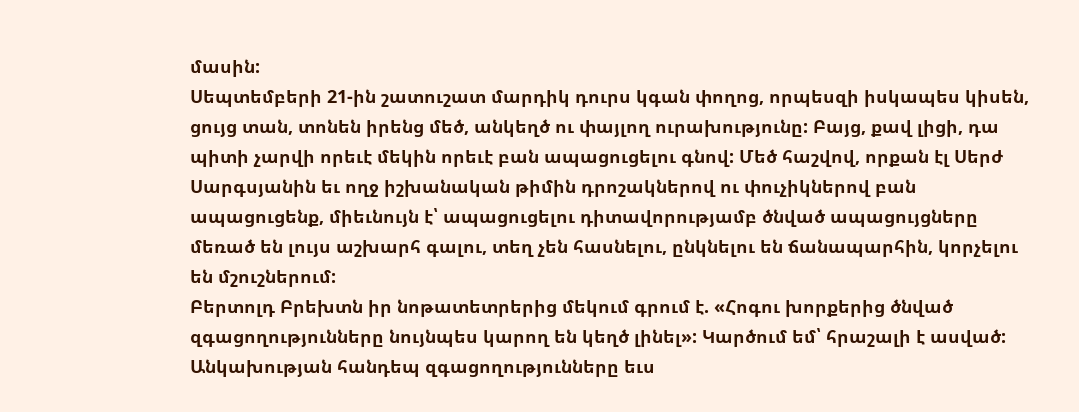մասին:
Սեպտեմբերի 21-ին շատուշատ մարդիկ դուրս կգան փողոց, որպեսզի իսկապես կիսեն, ցույց տան, տոնեն իրենց մեծ, անկեղծ ու փայլող ուրախությունը: Բայց, քավ լիցի, դա պիտի չարվի որեւէ մեկին որեւէ բան ապացուցելու գնով: Մեծ հաշվով, որքան էլ Սերժ Սարգսյանին եւ ողջ իշխանական թիմին դրոշակներով ու փուչիկներով բան ապացուցենք, միեւնույն է՝ ապացուցելու դիտավորությամբ ծնված ապացույցները մեռած են լույս աշխարհ գալու, տեղ չեն հասնելու, ընկնելու են ճանապարհին, կորչելու են մշուշներում:
Բերտոլդ Բրեխտն իր նոթատետրերից մեկում գրում է. «Հոգու խորքերից ծնված զգացողությունները նույնպես կարող են կեղծ լինել»: Կարծում եմ՝ հրաշալի է ասված: Անկախության հանդեպ զգացողությունները եւս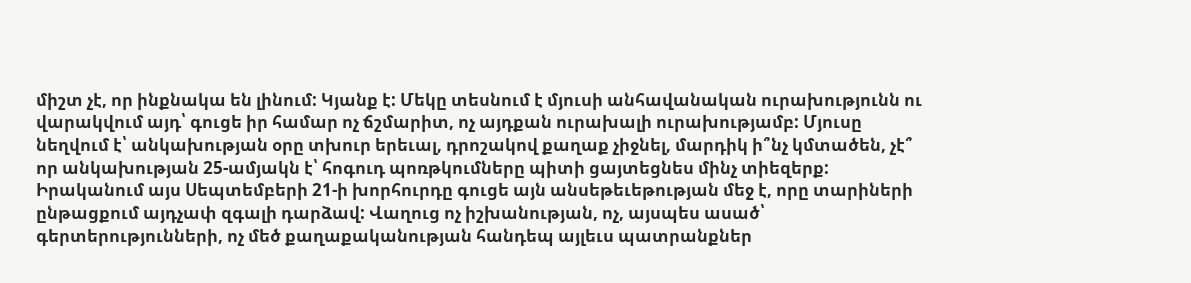միշտ չէ, որ ինքնակա են լինում: Կյանք է: Մեկը տեսնում է մյուսի անհավանական ուրախությունն ու վարակվում այդ՝ գուցե իր համար ոչ ճշմարիտ, ոչ այդքան ուրախալի ուրախությամբ: Մյուսը նեղվում է՝ անկախության օրը տխուր երեւալ, դրոշակով քաղաք չիջնել, մարդիկ ի՞նչ կմտածեն, չէ՞ որ անկախության 25-ամյակն է՝ հոգուդ պոռթկումները պիտի ցայտեցնես մինչ տիեզերք: Իրականում այս Սեպտեմբերի 21-ի խորհուրդը գուցե այն անսեթեւեթության մեջ է, որը տարիների ընթացքում այդչափ զգալի դարձավ: Վաղուց ոչ իշխանության, ոչ, այսպես ասած՝ գերտերությունների, ոչ մեծ քաղաքականության հանդեպ այլեւս պատրանքներ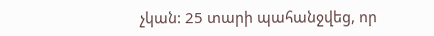չկան: 25 տարի պահանջվեց, որ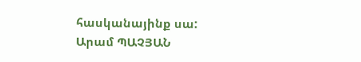հասկանայինք սա:
Արամ ՊԱՉՅԱՆ